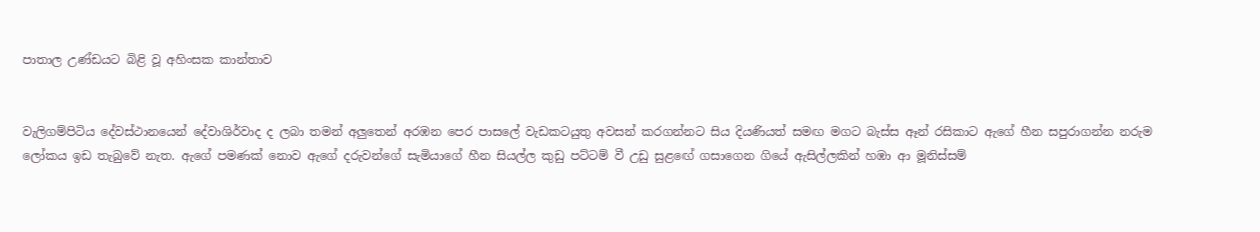පාතාල උණ්ඩයට බිළි වූ අහිංසක කාන්තාව


වැලිගම්පිටිය දේවස්ථානයෙන් දේවාශිර්වාද ද ලබා තමන් අලුතෙන් අරඹන පෙර පාසලේ වැඩකටයුතු අවසන් කරගන්නට සිය දියණියත් සමඟ මගට බැස්ස ඈන් රසිකාට ඇගේ හීන සපුරාගන්න නරුම ලෝකය ඉඩ තැබුවේ නැත. ඇගේ පමණක් නොව ඇගේ දරුවන්ගේ සැමියාගේ හීන සියල්ල කුඩු පට්ටම් වී උඩු සුළඟේ ගසාගෙන ගියේ ඇසිල්ලකින් හඹා ආ මූනිස්සම්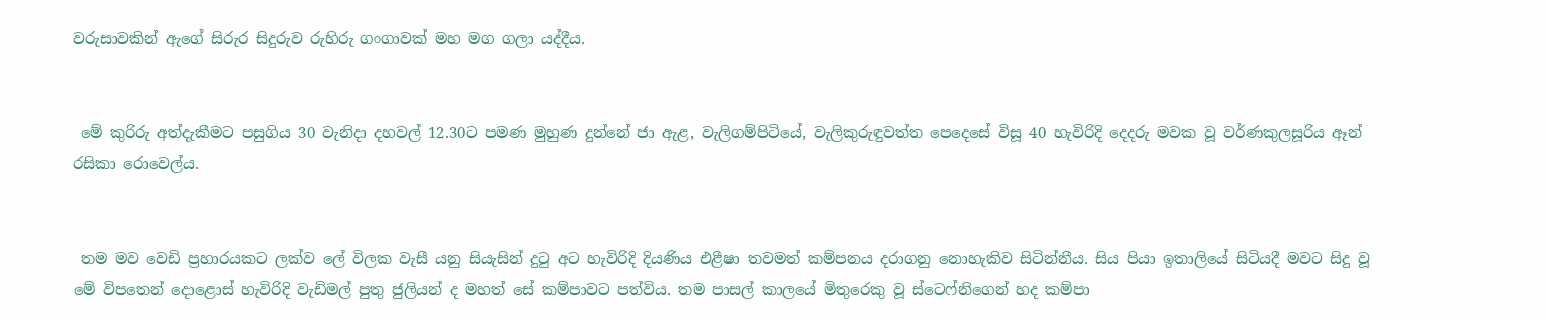වරුසාවකින් ඇගේ සිරුර සිදුරුව රුහිරු ගංගාවක් මහ මග ගලා යද්දීය.


 මේ කුරිරු අත්දැකීමට පසුගිය 30 වැනිදා දහවල් 12.30ට පමණ මුහුණ දුන්නේ ජා ඇළ, වැලිගම්පිටියේ, වැලිකුරුඳුවත්ත පෙදෙසේ විසූ 40 හැවිරිදි දෙදරු මවක වූ වර්ණකුලසූරිය ඈන් රසිකා රොවෙල්ය.


 තම මව වෙඩි ප්‍රහාරයකට ලක්ව ලේ විලක වැසී යනු සියැසින් දුටු අට හැවිරිදි දියණිය එළීෂා තවමත් කම්පනය දරාගනු නොහැකිව සිටින්නීය. සිය පියා ඉතාලියේ සිටියදී මවට සිදු වූ මේ විපතෙන් දොළොස් හැවිරිදි වැඩිමල් පුතු ජුලියන් ද මහත් සේ කම්පාවට පත්විය. තම පාසල් කාලයේ මිතුරෙකු වූ ස්ටෙෆ්නිගෙන් හද කම්පා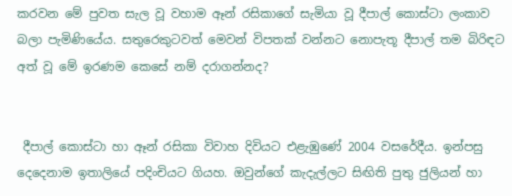කරවන මේ පුවත සැල වූ වහාම ඈන් රසිකාගේ සැමියා වූ දීපාල් කොස්ටා ලංකාව බලා පැමිණියේය. සතුරෙකුටවත් මෙවන් විපතක් වන්නට නොපැතූ දීපාල් තම බිරිඳට අත් වූ මේ ඉරණම කෙසේ නම් දරාගන්නද?


 දීපාල් කොස්ටා හා ඈන් රසිකා විවාහ දිවියට එළැඹුණේ 2004 වසරේදීය. ඉන්පසු දෙදෙනාම ඉතාලියේ පදිංචියට ගියහ. ඔවුන්ගේ කැදැල්ලට සිඟිති පුතු ජුලියන් හා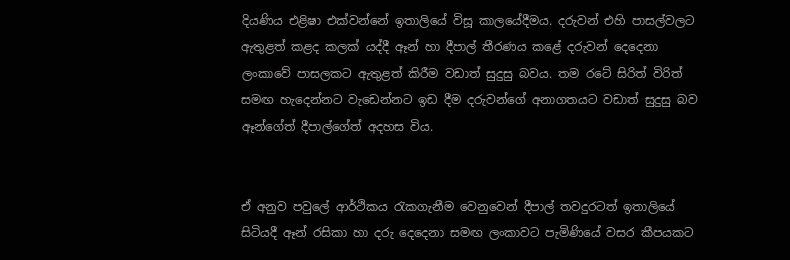දියණිය එළිෂා එක්වන්නේ ඉතාලියේ විසූ කාලයේදීමය. දරුවන් එහි පාසල්වලට ඇතුළත් කළද කලක් යද්දී ඈන් හා දීපාල් තීරණය කළේ දරුවන් දෙදෙනා ලංකාවේ පාසලකට ඇතුළත් කිරීම වඩාත් සුදුසු බවය. තම රටේ සිරිත් විරිත් සමඟ හැදෙන්නට වැඩෙන්නට ඉඩ දීම දරුවන්ගේ අනාගතයට වඩාත් සුදුසු බව ඈන්ගේත් දීපාල්ගේත් අදහස විය.


ඒ අනුව පවුලේ ආර්ථිකය රැකගැනීම වෙනුවෙන් දීපාල් තවදුරටත් ඉතාලියේ සිටියදී ඈන් රසිකා හා දරු දෙදෙනා සමඟ ලංකාවට පැමිණියේ වසර කීපයකට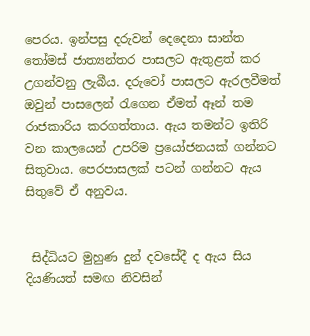පෙරය. ඉන්පසු දරුවන් දෙදෙනා සාන්ත තෝමස් ජාත්‍යන්තර පාසලට ඇතුළත් කර උගන්වනු ලැබීය. දරුවෝ පාසලට ඇරලවීමත් ඔවුන් පාසලෙන් රැගෙන ඒමත් ඈන් තම රාජකාරිය කරගත්තාය. ඇය තමන්ට ඉතිරි වන කාලයෙන් උපරිම ප්‍රයෝජනයක් ගන්නට සිතුවාය. පෙරපාසලක් පටන් ගන්නට ඇය සිතුවේ ඒ අනුවය.


 සිද්ධියට මුහුණ දුන් දවසේදී ද ඇය සිය දියණියත් සමඟ නිවසින්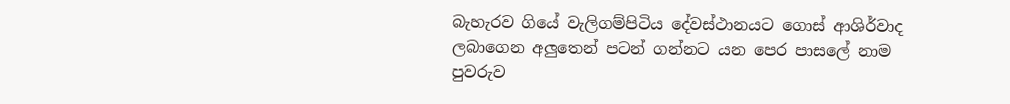බැහැරව ගියේ වැලිගම්පිටිය දේවස්ථානයට ගොස් ආශිර්වාද ලබාගෙන අලුතෙන් පටන් ගන්නට යන පෙර පාසලේ නාම පුවරුව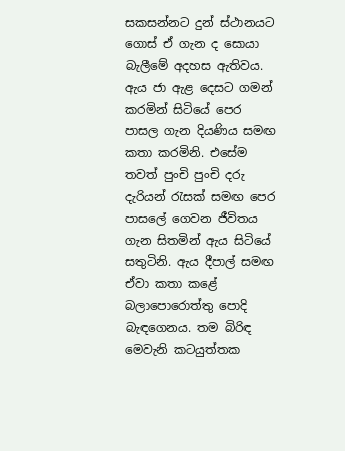සකසන්නට දුන් ස්ථානයට ගොස් ඒ ගැන ද සොයා බැලීමේ අදහස ඇතිවය. ඇය ජා ඇළ දෙසට ගමන් කරමින් සිටියේ පෙර පාසල ගැන දියණිය සමඟ කතා කරමිනි. එසේම තවත් පුංචි පුංචි දරු දැරියන් රැසක් සමඟ පෙර පාසලේ ගෙවන ජීවිතය ගැන සිතමින් ඇය සිටියේ සතුටිනි. ඇය දීපාල් සමඟ ඒවා කතා කළේ බලාපොරොත්තු පොදි බැඳගෙනය. තම බිරිඳ මෙවැනි කටයුත්තක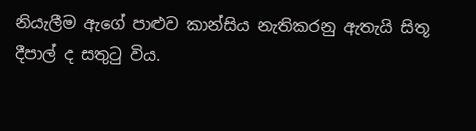නියැලීම ඇගේ පාළුව කාන්සිය නැතිකරනු ඇතැයි සිතූ දීපාල් ද සතුටු විය.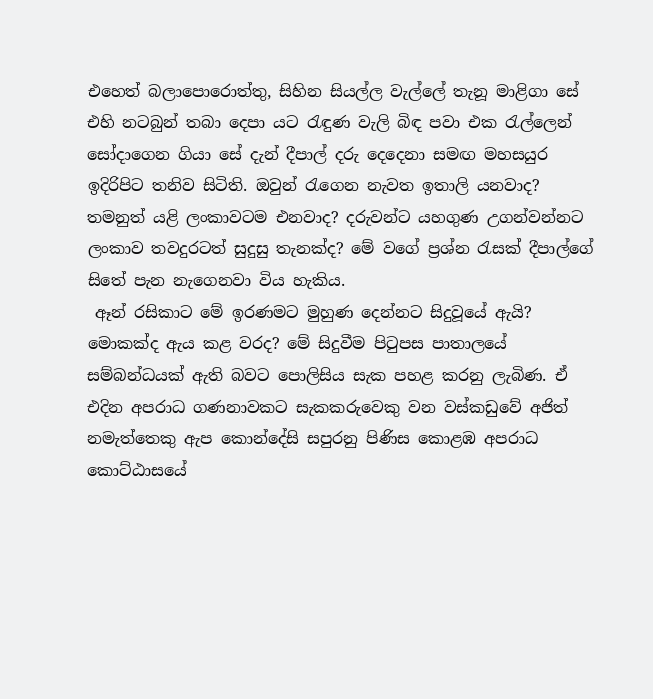එහෙත් බලාපොරොත්තු, සිහින සියල්ල වැල්ලේ තැනූ මාළිගා සේ එහි නටබුන් තබා දෙපා යට රැඳුණ වැලි බිඳ පවා එක රැල්ලෙන් සෝදාගෙන ගියා සේ දැන් දීපාල් දරු දෙදෙනා සමඟ මහසයුර ඉදිරිපිට තනිව සිටිති. ඔවුන් රැගෙන නැවත ඉතාලි යනවාද? තමනුත් යළි ලංකාවටම එනවාද? දරුවන්ට යහගුණ උගන්වන්නට ලංකාව තවදුරටත් සුදුසු තැනක්ද? මේ වගේ ප්‍රශ්න රැසක් දීපාල්ගේ සිතේ පැන නැගෙනවා විය හැකිය.
 ඈන් රසිකාට මේ ඉරණමට මුහුණ දෙන්නට සිදුවූයේ ඇයි? මොකක්ද ඇය කළ වරද? මේ සිදුවීම පිටුපස පාතාලයේ සම්බන්ධයක් ඇති බවට පොලිසිය සැක පහළ කරනු ලැබිණ. ඒ එදින අපරාධ ගණනාවකට සැකකරුවෙකු වන වස්කඩුවේ අජිත් නමැත්තෙකු ඇප කොන්දේසි සපුරනු පිණිස කොළඹ අපරාධ කොට්ඨාසයේ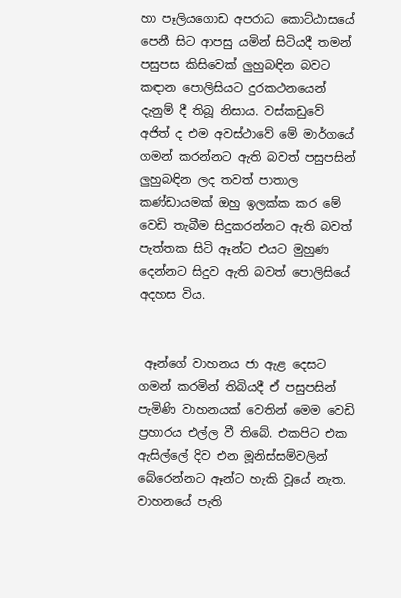හා පෑලියගොඩ අපරාධ කොට්ඨාසයේ පෙනී සිට ආපසු යමින් සිටියදී තමන් පසුපස කිසිවෙක් ලුහුබඳින බවට කඳාන පොලිසියට දුරකථනයෙන් දැනුම් දී තිබූ නිසාය. වස්කඩුවේ අජිත් ද එම අවස්ථාවේ මේ මාර්ගයේ ගමන් කරන්නට ඇති බවත් පසුපසින් ලුහුබඳින ලද තවත් පාතාල කණ්ඩායමක් ඔහු ඉලක්ක කර මේ වෙඩි තැබීම සිදුකරන්නට ඇති බවත් පැත්තක සිටි ඈන්ට එයට මුහුණ දෙන්නට සිදුව ඇති බවත් පොලිසියේ අදහස විය.


 ඈන්ගේ වාහනය ජා ඇළ දෙසට ගමන් කරමින් තිබියදී ඒ පසුපසින් පැමිණි වාහනයක් වෙතින් මෙම වෙඩි ප්‍රහාරය එල්ල වී තිබේ. එකපිට එක ඇසිල්ලේ දිව එන මූනිස්සම්වලින් බේරෙන්නට ඈන්ට හැකි වූයේ නැත. වාහනයේ පැති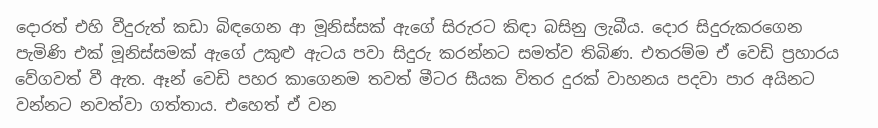දොරත් එහි වීදුරුත් කඩා බිඳගෙන ආ මූනිස්සක් ඇගේ සිරුරට කිඳා බසිනු ලැබීය. දොර සිදුරුකරගෙන පැමිණි එක් මූනිස්සමක් ඇගේ උකුළු ඇටය පවා සිදුරු කරන්නට සමත්ව තිබිණ. එතරම්ම ඒ වෙඩි ප්‍රහාරය වේගවත් වී ඇත. ඈන් වෙඩි පහර කාගෙනම තවත් මීටර සීයක විතර දුරක් වාහනය පදවා පාර අයිනට වන්නට නවත්වා ගත්තාය. එහෙත් ඒ වන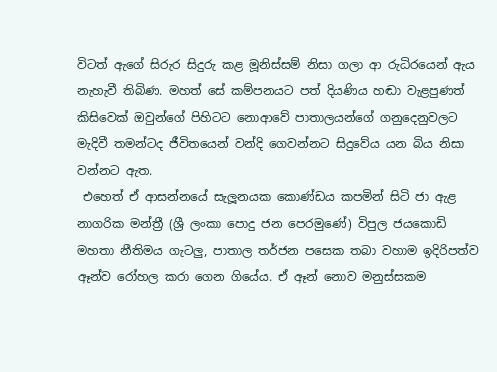විටත් ඇගේ සිරුර සිදුරු කළ මූනිස්සම් නිසා ගලා ආ රුධිරයෙන් ඇය නැහැවී තිබිණ. මහත් සේ කම්පනයට පත් දියණිය හඬා වැළපුණත් කිසිවෙක් ඔවුන්ගේ පිහිටට නොආවේ පාතාලයන්ගේ ගනුදෙනුවලට මැදිවී තමන්ටද ජීවිතයෙන් වන්දි ගෙවන්නට සිදුවේය යන බිය නිසා වන්නට ඇත.
 එහෙත් ඒ ආසන්නයේ සැලූනයක කොණ්ඩය කපමින් සිටි ජා ඇළ නාගරික මන්ත්‍රී (ශ්‍රී ලංකා පොදු ජන පෙරමුණේ) විපුල ජයකොඩි මහතා නීතිමය ගැටලු, පාතාල තර්ජන පසෙක තබා වහාම ඉදිරිපත්ව ඈන්ව රෝහල කරා ගෙන ගියේය. ඒ ඈන් නොව මනුස්සකම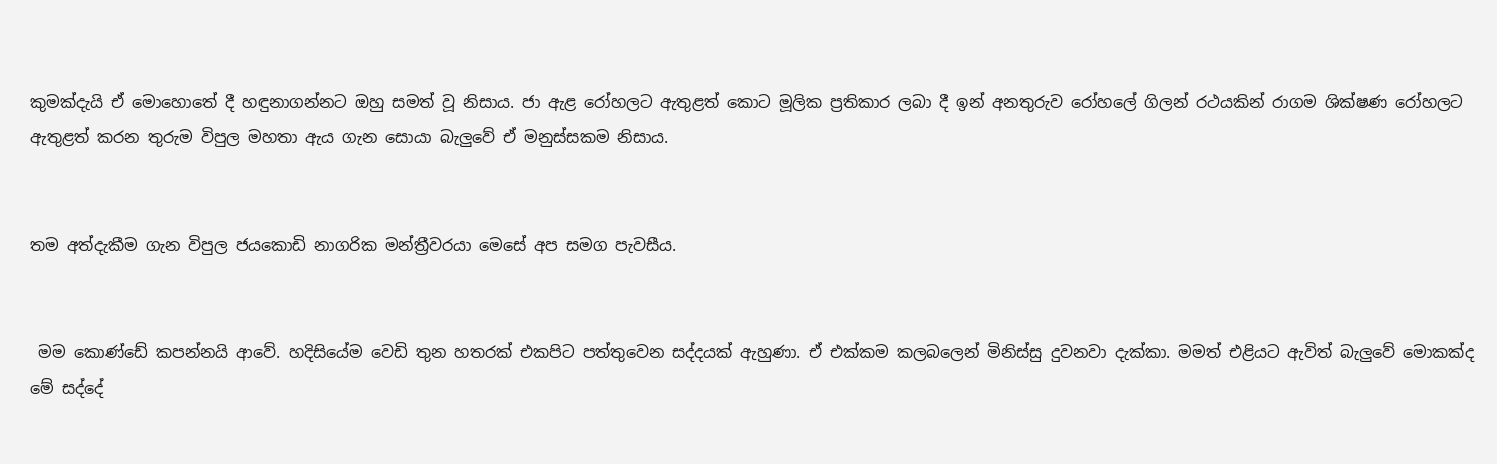කුමක්දැයි ඒ මොහොතේ දී හඳුනාගන්නට ඔහු සමත් වූ නිසාය. ජා ඇළ රෝහලට ඇතුළත් කොට මූලික ප්‍රතිකාර ලබා දී ඉන් අනතුරුව රෝහලේ ගිලන් රථයකින් රාගම ශික්ෂණ රෝහලට ඇතුළත් කරන තුරුම විපුල මහතා ඇය ගැන සොයා බැලුවේ ඒ මනුස්සකම නිසාය.


තම අත්දැකීම ගැන විපුල ජයකොඩි නාගරික මන්ත්‍රීවරයා මෙසේ අප සමග පැවසීය.


 මම කොණ්ඩේ කපන්නයි ආවේ. හදිසියේම වෙඩි තුන හතරක් එකපිට පත්තුවෙන සද්දයක් ඇහුණා. ඒ එක්කම කලබලෙන් මිනිස්සු දුවනවා දැක්කා. මමත් එළියට ඇවිත් බැලුවේ මොකක්ද මේ සද්දේ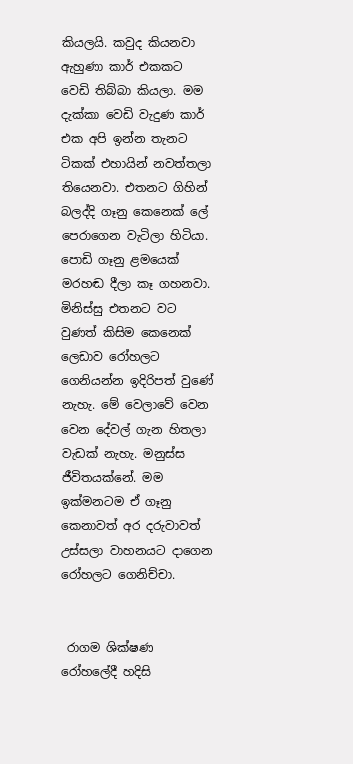කියලයි. කවුද කියනවා ඇහුණා කාර් එකකට වෙඩි තිබ්බා කියලා. මම දැක්කා වෙඩි වැදුණ කාර් එක අපි ඉන්න තැනට ටිකක් එහායින් නවත්තලා තියෙනවා. එතනට ගිහින් බලද්දි ගෑනු කෙනෙක් ලේ පෙරාගෙන වැටිලා හිටියා. පොඩි ගෑනු ළමයෙක් මරහඬ දීලා කෑ ගහනවා. මිනිස්සු එතනට වට වුණත් කිසිම කෙනෙක් ලෙඩාව රෝහලට ගෙනියන්න ඉදිරිපත් වුණේ නැහැ. මේ වෙලාවේ වෙන වෙන දේවල් ගැන හිතලා වැඩක් නැහැ. මනුස්ස ජීවිතයක්නේ. මම ඉක්මනටම ඒ ගෑනු කෙනාවත් අර දරුවාවත් උස්සලා වාහනයට දාගෙන රෝහලට ගෙනිච්චා.


 රාගම ශික්ෂණ රෝහලේදී හදිසි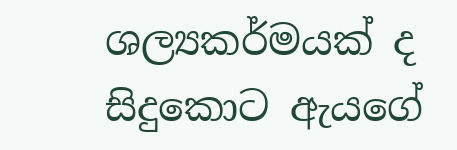ශල්‍යකර්මයක් ද සිදුකොට ඇයගේ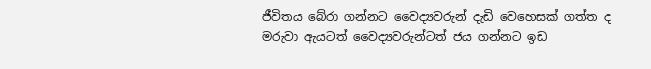ජීවිතය බේරා ගන්නට වෛද්‍යවරුන් දැඩි වෙහෙසක් ගත්ත ද මරුවා ඇයටත් වෛද්‍යවරුන්ටත් ජය ගන්නට ඉඩ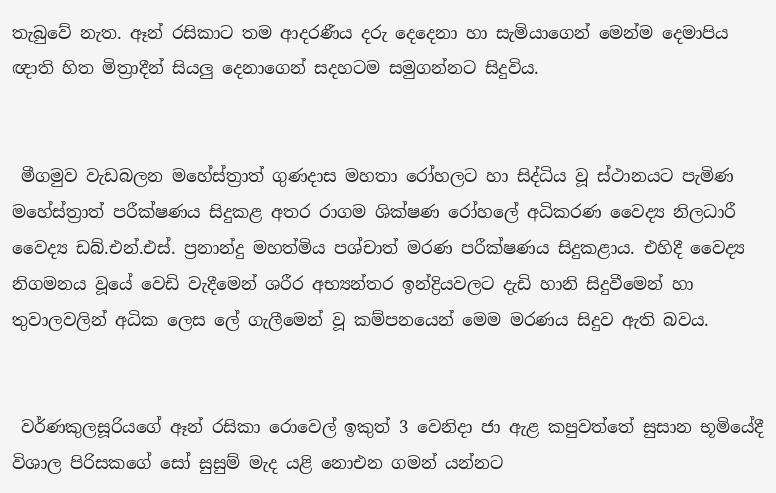තැබුවේ නැත. ඈන් රසිකාට තම ආදරණීය දරු දෙදෙනා හා සැමියාගෙන් මෙන්ම දෙමාපිය ඥාති හිත මිත්‍රාදීන් සියලු දෙනාගෙන් සදහටම සමුගන්නට සිදුවිය.


 මීගමුව වැඩබලන මහේස්ත්‍රාත් ගුණදාස මහතා රෝහලට හා සිද්ධිය වූ ස්ථානයට පැමිණ මහේස්ත්‍රාත් පරීක්ෂණය සිදුකළ අතර රාගම ශික්ෂණ රෝහලේ අධිකරණ වෛද්‍ය නිලධාරී වෛද්‍ය ඩබ්.එන්.එස්. ප්‍රනාන්දු මහත්මිය පශ්චාත් මරණ පරීක්ෂණය සිදුකළාය. එහිදී වෛද්‍ය නිගමනය වූයේ වෙඩි වැදීමෙන් ශරීර අභ්‍යන්තර ඉන්ද්‍රියවලට දැඩි හානි සිදුවීමෙන් හා තුවාලවලින් අධික ලෙස ලේ ගැලීමෙන් වූ කම්පනයෙන් මෙම මරණය සිදුව ඇති බවය.


 වර්ණකුලසූරියගේ ඈන් රසිකා රොවෙල් ඉකුත් 3 වෙනිදා ජා ඇළ කපුවත්තේ සුසාන භූමියේදී විශාල පිරිසකගේ සෝ සුසුම් මැද යළි නොඑන ගමන් යන්නට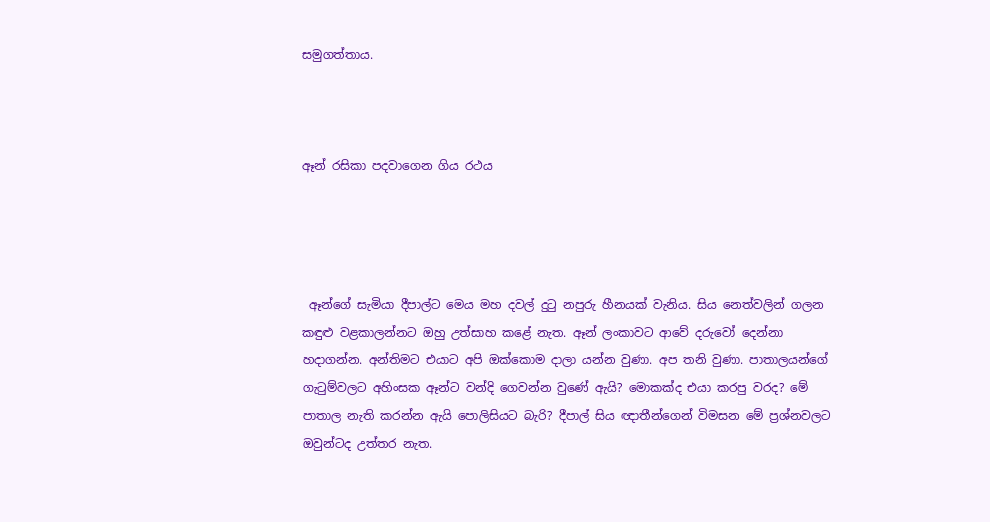සමුගත්තාය.



ඈන් රසිකා පදවාගෙන ගිය රථය




 ඈන්ගේ සැමියා දීපාල්ට මෙය මහ දවල් දුටු නපුරු හීනයක් වැනිය. සිය නෙත්වලින් ගලන කඳුළු වළකාලන්නට ඔහු උත්සාහ කළේ නැත. ඈන් ලංකාවට ආවේ දරුවෝ දෙන්නා හදාගන්න. අන්තිමට එයාට අපි ඔක්කොම දාලා යන්න වුණා. අප තනි වුණා. පාතාලයන්ගේ ගැටුම්වලට අහිංසක ඈන්ට වන්දි ගෙවන්න වුණේ ඇයි? මොකක්ද එයා කරපු වරද? මේ පාතාල නැති කරන්න ඇයි පොලිසියට බැරි? දීපාල් සිය ඥාතීන්ගෙන් විමසන මේ ප්‍රශ්නවලට ඔවුන්ටද උත්තර නැත.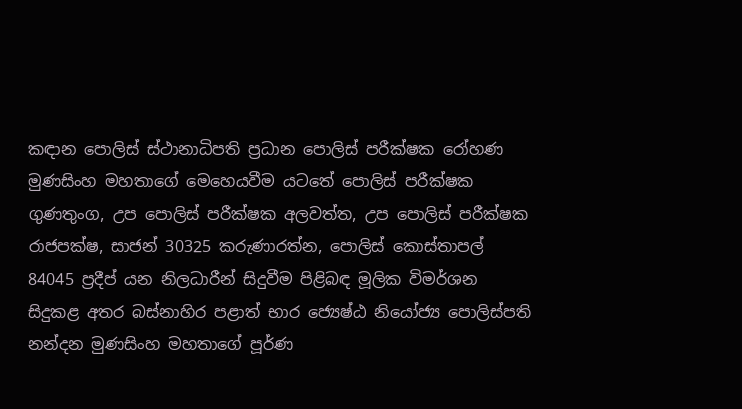කඳාන පොලිස් ස්ථානාධිපති ප්‍රධාන පොලිස් පරීක්ෂක රෝහණ මුණසිංහ මහතාගේ මෙහෙයවීම යටතේ පොලිස් පරීක්ෂක ගුණතුංග, උප පොලිස් පරීක්ෂක අලවත්ත, උප පොලිස් පරීක්ෂක රාජපක්ෂ, සාජන් 30325 කරුණාරත්න, පොලිස් කොස්තාපල් 84045 ප්‍රදීප් යන නිලධාරීන් සිදුවීම පිළිබඳ මූලික විමර්ශන සිදුකළ අතර බස්නාහිර පළාත් භාර ජ්‍යෙෂ්ඨ නියෝජ්‍ය පොලිස්පති නන්දන මුණසිංහ මහතාගේ පූර්ණ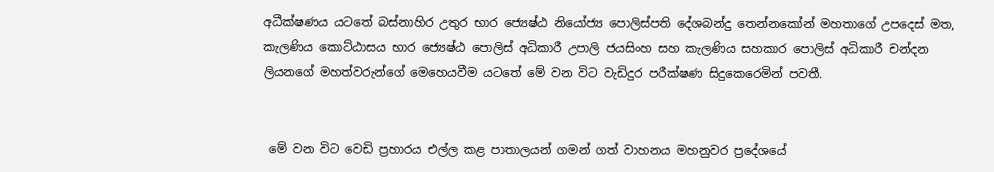අධීක්ෂණය යටතේ බස්නාහිර උතුර භාර ජ්‍යෙෂ්ඨ නියෝජ්‍ය පොලිස්පති දේශබන්දු තෙන්නකෝන් මහතාගේ උපදෙස් මත, කැලණිය කොට්ඨාසය භාර ජ්‍යෙෂ්ඨ පොලිස් අධිකාරී උපාලි ජයසිංහ සහ කැලණිය සහකාර පොලිස් අධිකාරී චන්දන ලියනගේ මහත්වරුන්ගේ මෙහෙයවීම යටතේ මේ වන විට වැඩිදුර පරීක්ෂණ සිදුකෙරෙමින් පවතී.


 මේ වන විට වෙඩි ප්‍රහාරය එල්ල කළ පාතාලයන් ගමන් ගත් වාහනය මහනුවර ප්‍රදේශයේ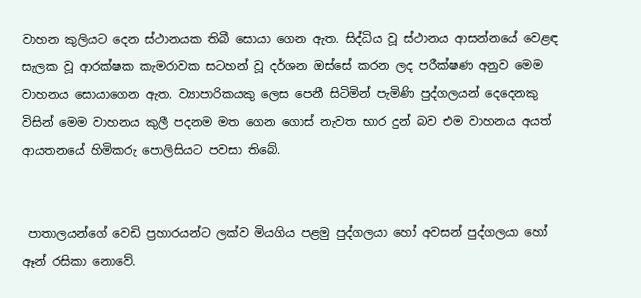වාහන කුලියට දෙන ස්ථානයක තිබී සොයා ගෙන ඇත. සිද්ධිය වූ ස්ථානය ආසන්නයේ වෙළඳ සැලක වූ ආරක්ෂක කැමරාවක සටහන් වූ දර්ශන ඔස්සේ කරන ලද පරීක්ෂණ අනුව මෙම වාහනය සොයාගෙන ඇත. ව්‍යාපාරිකයකු ලෙස පෙනී සිටිමින් පැමිණි පුද්ගලයන් දෙදෙනකු විසින් මෙම වාහනය කුලී පදනම මත ගෙන ගොස් නැවත භාර දුන් බව එම වාහනය අයත් ආයතනයේ හිමිකරු පොලිසියට පවසා තිබේ.


 පාතාලයන්ගේ වෙඩි ප්‍රහාරයන්ට ලක්ව මියගිය පළමු පුද්ගලයා හෝ අවසන් පුද්ගලයා හෝ ඈන් රසිකා නොවේ.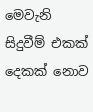මෙවැනි සිදුවීම් එකක් දෙකක් නොව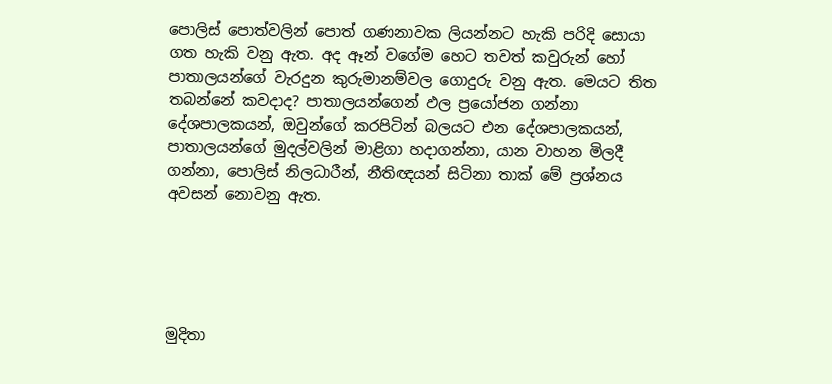පොලිස් පොත්වලින් පොත් ගණනාවක ලියන්නට හැකි පරිදි සොයා ගත හැකි වනු ඇත. අද ඈන් වගේම හෙට තවත් කවුරුන් හෝ පාතාලයන්ගේ වැරදුන කුරුමානම්වල ගොදුරු වනු ඇත. මෙයට තිත තබන්නේ කවදාද? පාතාලයන්ගෙන් ඵල ප්‍රයෝජන ගන්නා දේශපාලකයන්, ඔවුන්ගේ කරපිටින් බලයට එන දේශපාලකයන්, පාතාලයන්ගේ මුදල්වලින් මාළිගා හදාගන්නා, යාන වාහන මිලදී ගන්නා, පොලිස් නිලධාරීන්, නීතිඥයන් සිටිනා තාක් මේ ප්‍රශ්නය අවසන් නොවනු ඇත.





මුදිතා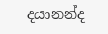දයානන්ද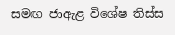සමඟ ජාඇළ විශේෂ තිස්ස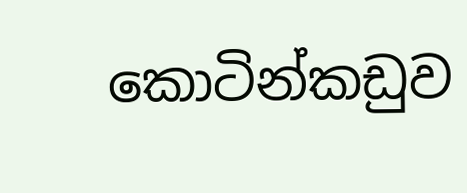කොටින්කඩුව